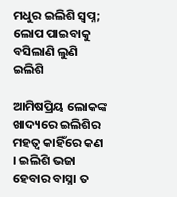ମଧୁର ଇଲିଶି ସ୍ବପ୍ନ; ଲୋପ ପାଇବାକୁ ବସିଲାଣି ଲୁଣି ଇଲିଶି

ଆମିଷପ୍ରିୟ ଲୋକଙ୍କ ଖାଦ୍ୟରେ ଇଲିଶିର ମହତ୍ବ କାହିଁରେ କଣ । ଇଲିଶି ଭଜା ହେବାର ବାସ୍ନା ତ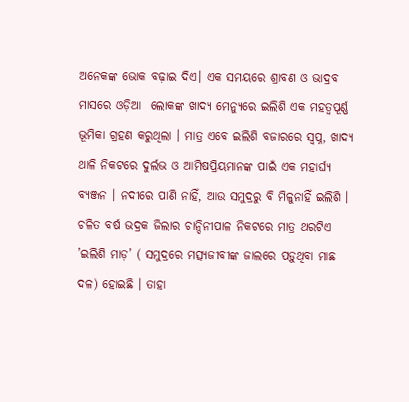ଅନେକଙ୍କ ଭୋକ ବଢ଼ାଇ ଦିଏ। ଏକ ସମୟରେ ଶ୍ରାବଣ ଓ ଭାଦ୍ରବ ମାସରେ ଓଡ଼ିଆ  ଲୋକଙ୍କ ଖାଦ୍ୟ ମେନ୍ୟୁରେ ଇଲିଶି ଏକ ମହତ୍ବପୂର୍ଣ୍ଣ ଭୂମିକା ଗ୍ରହଣ କରୁଥିଲା । ମାତ୍ର ଏବେ ଇଲିଶି ବଜାରରେ ସ୍ବପ୍ନ, ଖାଦ୍ୟ ଥାଳି ନିକଟରେ ଦୁର୍ଲଭ ଓ ଆମିଷପ୍ରିୟମାନଙ୍କ ପାଇଁ ଏକ ମହାର୍ଘ୍ୟ ବ୍ୟଞ୍ଜନ । ନଦୀରେ ପାଣି ନାହିଁ, ଆଉ ସମୁଦ୍ରରୁ ବି ମିଳୁନାହିଁ ଇଲିଶି । ଚଳିତ ବର୍ଷ ଭଦ୍ରକ ଜିଲାର ଚାନ୍ଦିନୀପାଳ ନିକଟରେ ମାତ୍ର ଥରଟିଏ ’ଇଲିଶି ମାଡ଼’ ( ସମୁଦ୍ରରେ ମତ୍ସ୍ୟଜୀବୀଙ୍କ ଜାଲରେ ପଡ଼ୁଥିବା ମାଛ ଦଳ) ହୋଇଛି । ତାହା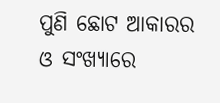ପୁଣି ଛୋଟ ଆକାରର ଓ ସଂଖ୍ୟାରେ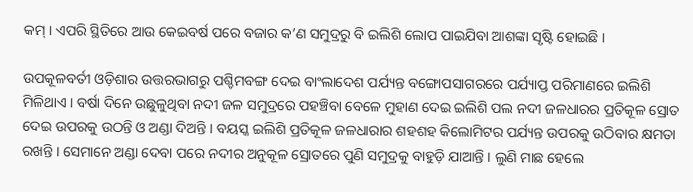କମ୍ । ଏପରି ସ୍ଥିତିରେ ଆଉ କେଇବର୍ଷ ପରେ ବଜାର କ’ଣ ସମୁଦ୍ରରୁ ବି ଇଲିଶି ଲୋପ ପାଇଯିବା ଆଶଙ୍କା ସୃଷ୍ଟି ହୋଇଛି ।

ଉପକୂଳବର୍ତୀ ଓଡ଼ିଶାର ଉତ୍ତରଭାଗରୁ ପଶ୍ଚିମବଙ୍ଗ ଦେଇ ବାଂଲାଦେଶ ପର୍ଯ୍ୟନ୍ତ ବଙ୍ଗୋପସାଗରରେ ପର୍ଯ୍ୟାପ୍ତ ପରିମାଣରେ ଇଲିଶି ମିଳିଥାଏ । ବର୍ଷା ଦିନେ ଉଛୁଳୁଥିବା ନଦୀ ଜଳ ସମୁଦ୍ରରେ ପହଞ୍ଚିବା ବେଳେ ମୁହାଣ ଦେଇ ଇଲିଶି ପଲ ନଦୀ ଜଳଧାରର ପ୍ରତିକୂଳ ସ୍ରୋତ ଦେଇ ଉପରକୁ ଉଠନ୍ତି ଓ ଅଣ୍ଡା ଦିଅନ୍ତି । ବୟସ୍କ ଇଲିଶି ପ୍ରତିକୂଳ ଜଳଧାରାର ଶହଶହ କିଲୋମିଟର ପର୍ଯ୍ୟନ୍ତ ଉପରକୁ ଉଠିବାର କ୍ଷମତା ରଖନ୍ତି । ସେମାନେ ଅଣ୍ଡା ଦେବା ପରେ ନଦୀର ଅନୁକୂଳ ସ୍ରୋତରେ ପୁଣି ସମୁଦ୍ରକୁ ବାହୁଡ଼ି ଯାଆନ୍ତି । ଲୁଣି ମାଛ ହେଲେ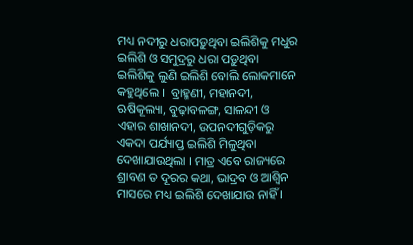ମଧ୍ୟ ନଦୀରୁ ଧରାପଡ଼ୁଥିବା ଇଲିଶିକୁ ମଧୁର ଇଲିଶି ଓ ସମୁଦ୍ରରୁ ଧରା ପଡ଼ୁଥିବା ଇଲିଶିକୁ ଲୁଣି ଇଲିଶି ବୋଲି ଲୋକମାନେ କହୁଥିଲେ ।  ବ୍ରାହ୍ମଣୀ, ମହାନଦୀ, ଋଷିକୂଲ୍ୟା, ବୁଢ଼ାବଳଙ୍ଗ, ସାଳନ୍ଦୀ ଓ ଏହାର ଶାଖାନଦୀ, ଉପନଦୀଗୁଡ଼ିକରୁ ଏକଦା ପର୍ଯ୍ୟାପ୍ତ ଇଲିଶି ମିଳୁଥିବା ଦେଖାଯାଉଥିଲା । ମାତ୍ର ଏବେ ରାଜ୍ୟରେ ଶ୍ରାବଣ ତ ଦୂରର କଥା, ଭାଦ୍ରବ ଓ ଆଶ୍ବିନ ମାସରେ ମଧ୍ୟ ଇଲିଶି ଦେଖାଯାଉ ନାହିଁ ।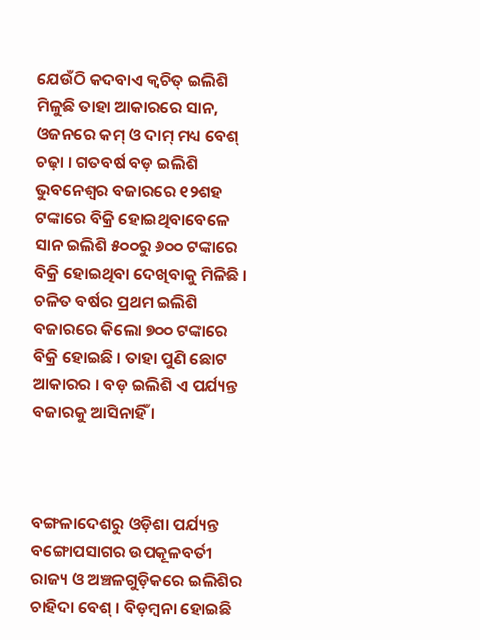ଯେଉଁଠି କଦବାଏ କ୍ବଚିତ୍ ଇଲିଶି ମିଳୁଛି ତାହା ଆକାରରେ ସାନ, ଓଜନରେ କମ୍ ଓ ଦାମ୍ ମଧ୍ୟ ବେଶ୍ ଚଢ଼ା । ଗତବର୍ଷ ବଡ଼ ଇଲିଶି ଭୁବନେଶ୍ବର ବଜାରରେ ୧୨ଶହ ଟଙ୍କାରେ ବିକ୍ରି ହୋଇଥିବାବେଳେ ସାନ ଇଲିଶି ୫୦୦ରୁ ୬୦୦ ଟଙ୍କାରେ ବିକ୍ରି ହୋଇଥିବା ଦେଖିବାକୁ ମିଳିଛି । ଚଳିତ ବର୍ଷର ପ୍ରଥମ ଇଲିଶି ବଜାରରେ କିଲୋ ୭୦୦ ଟଙ୍କାରେ ବିକ୍ରି ହୋଇଛି । ତାହା ପୁଣି ଛୋଟ ଆକାରର । ବଡ଼ ଇଲିଶି ଏ ପର୍ଯ୍ୟନ୍ତ ବଜାରକୁ ଆସିନାହିଁ ।



ବଙ୍ଗଳାଦେଶରୁ ଓଡ଼ିଶା ପର୍ଯ୍ୟନ୍ତ ବଙ୍ଗୋପସାଗର ଉପକୂଳବର୍ତୀ ରାଜ୍ୟ ଓ ଅଞ୍ଚଳଗୁଡ଼ିକରେ ଇଲିଶିର ଚାହିଦା ବେଶ୍ । ବିଡ଼ମ୍ବନା ହୋଇଛି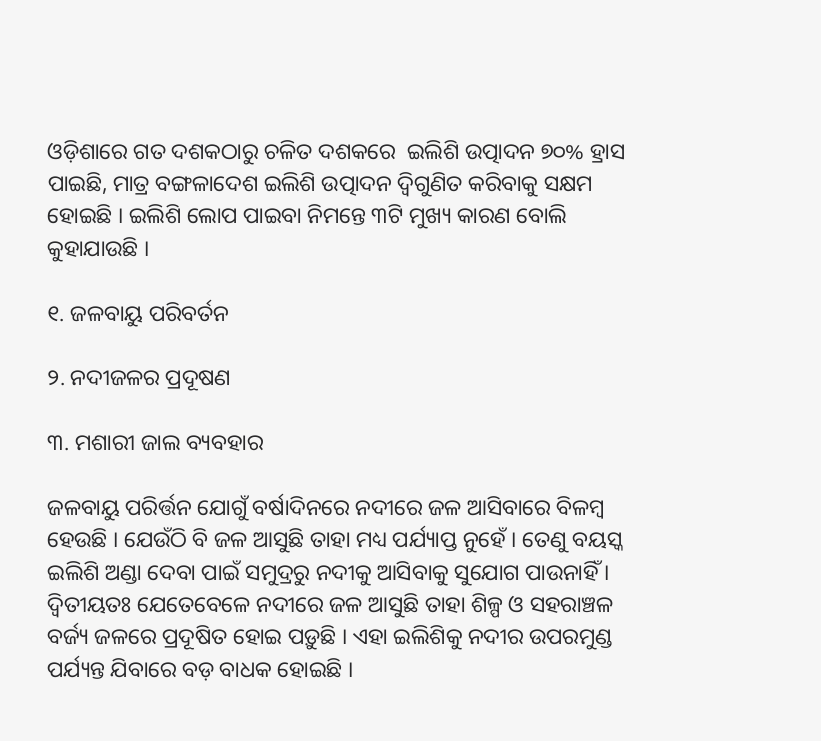ଓଡ଼ିଶାରେ ଗତ ଦଶକଠାରୁ ଚଳିତ ଦଶକରେ  ଇଲିଶି ଉତ୍ପାଦନ ୭୦% ହ୍ରାସ ପାଇଛି, ମାତ୍ର ବଙ୍ଗଳାଦେଶ ଇଲିଶି ଉତ୍ପାଦନ ଦ୍ବିଗୁଣିତ କରିବାକୁ ସକ୍ଷମ ହୋଇଛି । ଇଲିଶି ଲୋପ ପାଇବା ନିମନ୍ତେ ୩ଟି ମୁଖ୍ୟ କାରଣ ବୋଲି କୁହାଯାଉଛି ।

୧. ଜଳବାୟୁ ପରିବର୍ତନ

୨. ନଦୀଜଳର ପ୍ରଦୂଷଣ

୩. ମଶାରୀ ଜାଲ ବ୍ୟବହାର

ଜଳବାୟୁ ପରିର୍ତ୍ତନ ଯୋଗୁଁ ବର୍ଷାଦିନରେ ନଦୀରେ ଜଳ ଆସିବାରେ ବିଳମ୍ବ ହେଉଛି । ଯେଉଁଠି ବି ଜଳ ଆସୁଛି ତାହା ମଧ୍ୟ ପର୍ଯ୍ୟାପ୍ତ ନୁହେଁ । ତେଣୁ ବୟସ୍କ ଇଲିଶି ଅଣ୍ଡା ଦେବା ପାଇଁ ସମୁଦ୍ରରୁ ନଦୀକୁ ଆସିବାକୁ ସୁଯୋଗ ପାଉନାହିଁ । ଦ୍ବିତୀୟତଃ ଯେତେବେଳେ ନଦୀରେ ଜଳ ଆସୁଛି ତାହା ଶିଳ୍ପ ଓ ସହରାଞ୍ଚଳ ବର୍ଜ୍ୟ ଜଳରେ ପ୍ରଦୂଷିତ ହୋଇ ପଡ଼ୁଛି । ଏହା ଇଲିଶିକୁ ନଦୀର ଉପରମୁଣ୍ଡ ପର୍ଯ୍ୟନ୍ତ ଯିବାରେ ବଡ଼ ବାଧକ ହୋଇଛି ।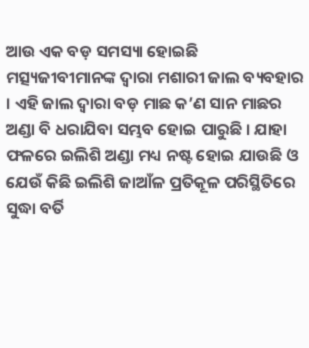ଆଉ ଏକ ବଡ଼ ସମସ୍ୟା ହୋଇଛି ମତ୍ସ୍ୟଜୀବୀମାନଙ୍କ ଦ୍ବାରା ମଶାରୀ ଜାଲ ବ୍ୟବହାର । ଏହି ଜାଲ ଦ୍ବାରା ବଡ଼ ମାଛ କ’ଣ ସାନ ମାଛର ଅଣ୍ଡା ବି ଧରାଯିବା ସମ୍ଭବ ହୋଇ ପାରୁଛି । ଯାହା ଫଳରେ ଇଲିଶି ଅଣ୍ଡା ମଧ୍ୟ ନଷ୍ଟ ହୋଇ ଯାଉଛି ଓ ଯେଉଁ କିଛି ଇଲିଶି ଜାଆଁଳ ପ୍ରତିକୂଳ ପରିସ୍ଥିତିରେ ସୁଦ୍ଧା ବର୍ତି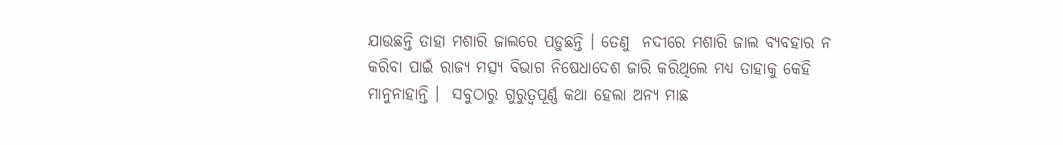ଯାଉଛନ୍ତି ତାହା ମଶାରି ଜାଲରେ ପଡ଼ୁଛନ୍ତି । ତେଣୁ  ନଦୀରେ ମଶାରି ଜାଲ ବ୍ୟବହାର ନ କରିବା ପାଇଁ ରାଜ୍ୟ ମତ୍ସ୍ୟ ବିଭାଗ ନିଷେଧାଦେଶ ଜାରି କରିଥିଲେ ମଧ୍ୟ ତାହାକୁ କେହି ମାନୁନାହାନ୍ତି ।  ସବୁଠାରୁ ଗୁରୁତ୍ବପୂର୍ଣ୍ଣ କଥା ହେଲା ଅନ୍ୟ ମାଛ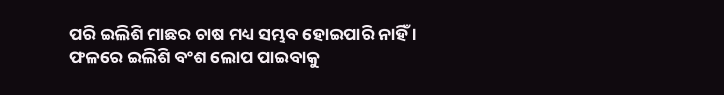ପରି ଇଲିଶି ମାଛର ଚାଷ ମଧ୍ୟ ସମ୍ଭବ ହୋଇପାରି ନାହିଁ । ଫଳରେ ଇଲିଶି ବଂଶ ଲୋପ ପାଇବାକୁ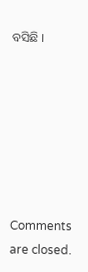ବସିଛି ।







Comments are closed.